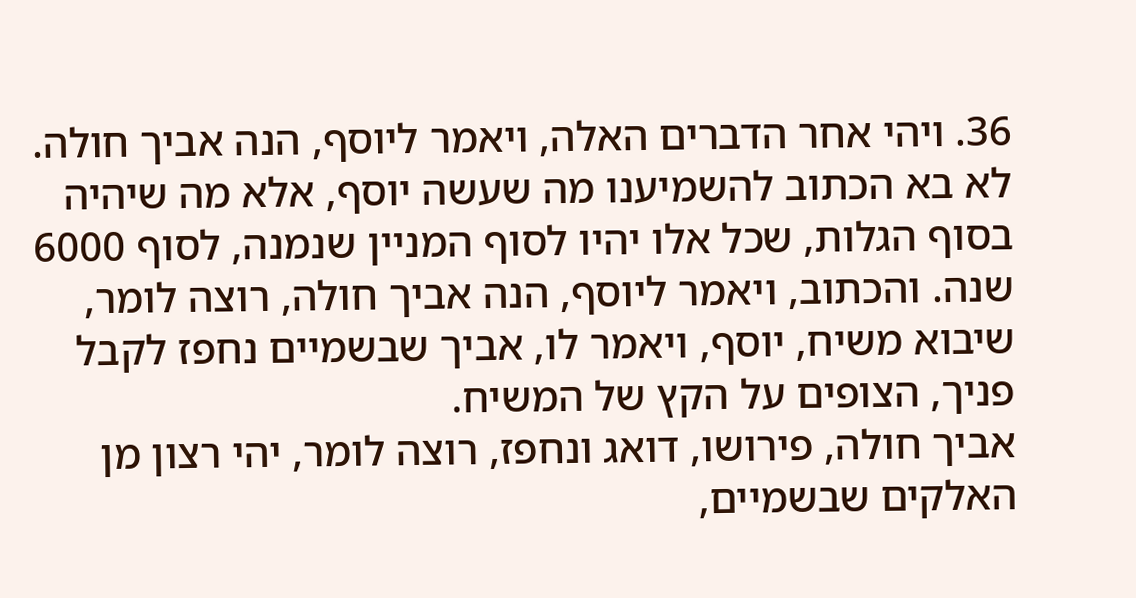36. ויהי אחר הדברים האלה, ויאמר ליוסף, הנה אביך חולה. לא בא הכתוב להשמיענו מה שעשה יוסף, אלא מה שיהיה בסוף הגלות, שכל אלו יהיו לסוף המניין שנמנה, לסוף 6000 שנה. והכתוב, ויאמר ליוסף, הנה אביך חולה, רוצה לומר, שיבוא משיח, יוסף, ויאמר לו, אביך שבשמיים נחפז לקבל פניך, הצופים על הקץ של המשיח.
אביך חולה, פירושו, דואג ונחפז, רוצה לומר, יהי רצון מן האלקים שבשמיים,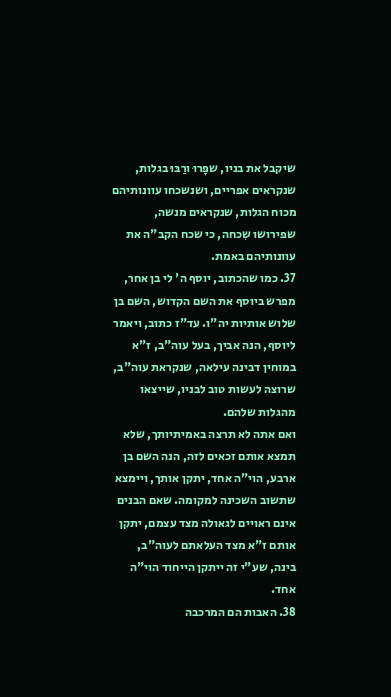שיקבל את בניו, שפָּרוּ ורַבּוּ בגלות, שנקראים אפריים, ושנשכחו עוונותיהם מכוח הגלות, שנקראים מנשה, שפירושו שִכחה, כי שכח הקב"ה את עוונותיהם באמת.
37. כמו שהכתוב, יוסף ה' לי בן אחר, מפרש ביוסף את השם הקדוש, השם בן שלוש אותיות יה"ו. עד"ז כתוב, ויאמר ליוסף, הנה אביך, בעל עוה"ב, ז"א במוחין דבינה עילאה, שנקראת עוה"ב, שרוצה לעשות טוב לבניו, שייצאו מהגלות שלהם.
ואם אתה לא תרצה באמיתיותך, שלא תמצא אותם זכאים לזה, הנה השם בן ארבע, הוי"ה אחד, יתקן אותך, ויימצא שתשוב השכינה למקומה. שאם הבנים אינם ראויים לגאולה מצד עצמם, יתקן אותם ז"א מצד העלאתם לעוה"ב, בינה, שע"י זה ייתקן הייחוד הוי"ה אחד.
38. האבות הם המרכבה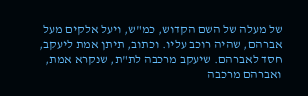של מעלה של השם הקדוש, כמ"ש, ויעל אלקים מעל אברהם, שהיה רוכב עליו. וכתוב, תיתן אמת ליעקב, חסד לאברהם. שיעקב מרכבה לת"ת, שנקרא אמת, ואברהם מרכבה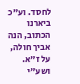לחסד. וע"כ ביארנו הכתוב, הנה אביך חולה, על ז"א. ושע"י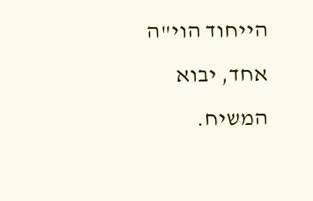הייחוד הוי"ה אחד, יבוא המשיח.